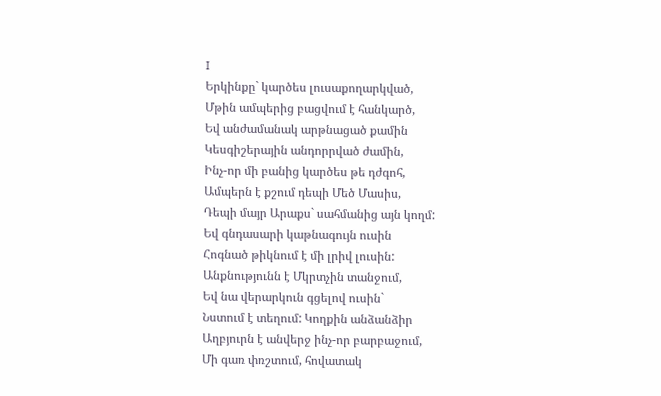I
Երկինքը` կարծես լուսաքողարկված,
Մթին ամպերից բացվում է հանկարծ,
Եվ անժամանակ արթնացած քամին
Կեսգիշերային անդորրված ժամին,
Ինչ-որ մի բանից կարծես թե դժգոհ,
Ամպերն է քշում դեպի Մեծ Մասիս,
Դեպի մայր Արաքս` սահմանից այն կողմ:
Եվ գնդասարի կաթնագույն ուսին
Հոգնած թիկնում է մի լրիվ լուսին:
Անքնությունն է Մկրտչին տանջում,
Եվ նա վերարկուն գցելով ուսին`
Նստում է տեղում: Կողքին անձանձիր
Աղբյուրն է անվերջ ինչ-որ բարբաջում,
Մի գառ փռշտում, հովատակ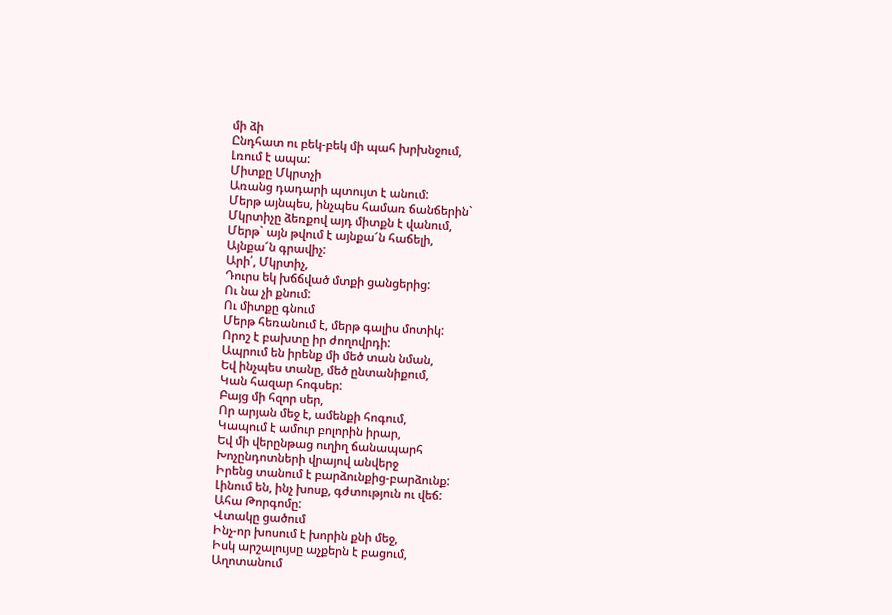մի ձի
Ընդհատ ու բեկ-բեկ մի պահ խրխնջում,
Լռում է ապա:
Միտքը Մկրտչի
Առանց դադարի պտույտ է անում:
Մերթ այնպես, ինչպես համառ ճանճերին`
Մկրտիչը ձեռքով այդ միտքն է վանում,
Մերթ` այն թվում է այնքա՜ն հաճելի,
Այնքա՜ն գրավիչ:
Արի՛, Մկրտիչ,
Դուրս եկ խճճված մտքի ցանցերից:
Ու նա չի քնում:
Ու միտքը գնում
Մերթ հեռանում է, մերթ գալիս մոտիկ:
Որոշ է բախտը իր ժողովրդի:
Ապրում են իրենք մի մեծ տան նման,
Եվ ինչպես տանը, մեծ ընտանիքում,
Կան հազար հոգսեր:
Բայց մի հզոր սեր,
Որ արյան մեջ է, ամենքի հոգում,
Կապում է ամուր բոլորին իրար,
Եվ մի վերընթաց ուղիղ ճանապարհ
Խոչընդոտների վրայով անվերջ
Իրենց տանում է բարձունքից-բարձունք:
Լինում են, ինչ խոսք, գժտություն ու վեճ:
Ահա Թորգոմը:
Վտակը ցածում
Ինչ-որ խոսում է խորին քնի մեջ,
Իսկ արշալույսը աչքերն է բացում,
Աղոտանում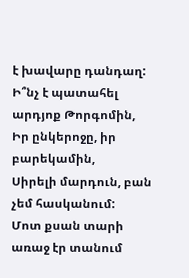է խավարը դանդաղ:
Ի՞նչ է պատահել արդյոք Թորգոմին,
Իր ընկերոջը, իր բարեկամին,
Սիրելի մարդուն, բան չեմ հասկանում:
Մոտ քսան տարի առաջ էր տանում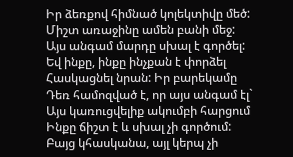Իր ձեռքով հիմնած կոլեկտիվը մեծ:
Միշտ առաջինը ամեն բանի մեջ:
Այս անգամ մարդը սխալ է գործել:
Եվ ինքը, ինքը ինչքան է փորձել
Հասկացնել նրան: Իր բարեկամը
Դեռ համոզված է, որ այս անգամ էլ`
Այս կառուցվելիք ակումբի հարցում
Ինքը ճիշտ է և սխալ չի գործում:
Բայց կհասկանա, այլ կերպ չի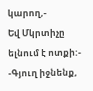կարող,-
Եվ Մկրտիչը ելնում է ոտքի:-
-Գյուղ իջնենք,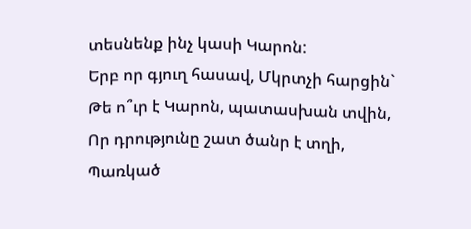տեսնենք ինչ կասի Կարոն:
Երբ որ գյուղ հասավ, Մկրտչի հարցին`
Թե ո՞ւր է Կարոն, պատասխան տվին,
Որ դրությունը շատ ծանր է տղի,
Պառկած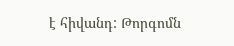է հիվանդ: Թորգոմն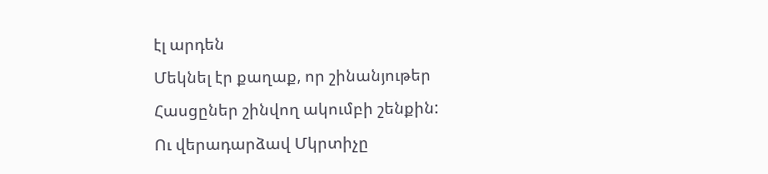էլ արդեն
Մեկնել էր քաղաք, որ շինանյութեր
Հասցըներ շինվող ակումբի շենքին:
Ու վերադարձավ Մկրտիչը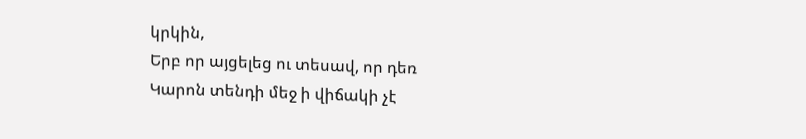կրկին,
Երբ որ այցելեց ու տեսավ, որ դեռ
Կարոն տենդի մեջ ի վիճակի չէ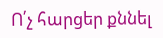Ո՛չ հարցեր քննել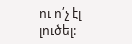ու ո՛չ էլ լուծել: